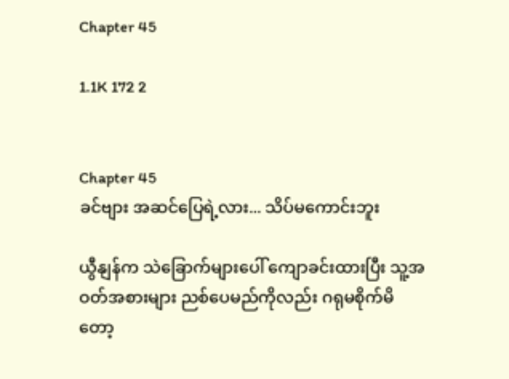Chapter 45

1.1K 172 2


Chapter 45
ခင်ဗျား အဆင်ပြေရဲ့လား... သိပ်မကောင်းဘူး

ယွီနျန်က သဲခြောက်များပေါ် ကျောခင်းထားပြီး သူ့အဝတ်အစားများ ညစ်ပေမည်ကိုလည်း ဂရုမစိုက်မိတော့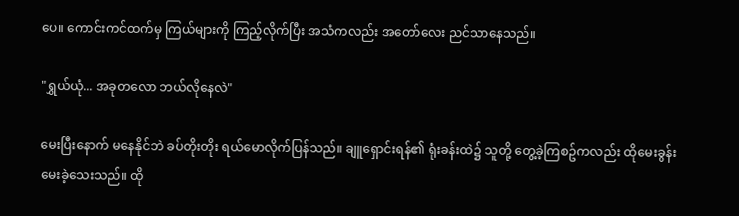ပေ။ ကောင်းကင်ထက်မှ ကြယ်များကို ကြည့်လိုက်ပြီး အသံကလည်း အတော်လေး ညင်သာနေသည်။

"ရွှယ်ယုံ... အခုတလော ဘယ်လိုနေလဲ"

မေးပြီးနောက် မနေနိုင်ဘဲ ခပ်တိုးတိုး ရယ်မောလိုက်ပြန်သည်။ ချူရှောင်းရန်၏ ရုံးခန်းထဲ၌ သူတို့ တွေ့ခဲ့ကြစဥ်ကလည်း ထိုမေးခွန်း မေးခဲ့သေးသည်။ ထို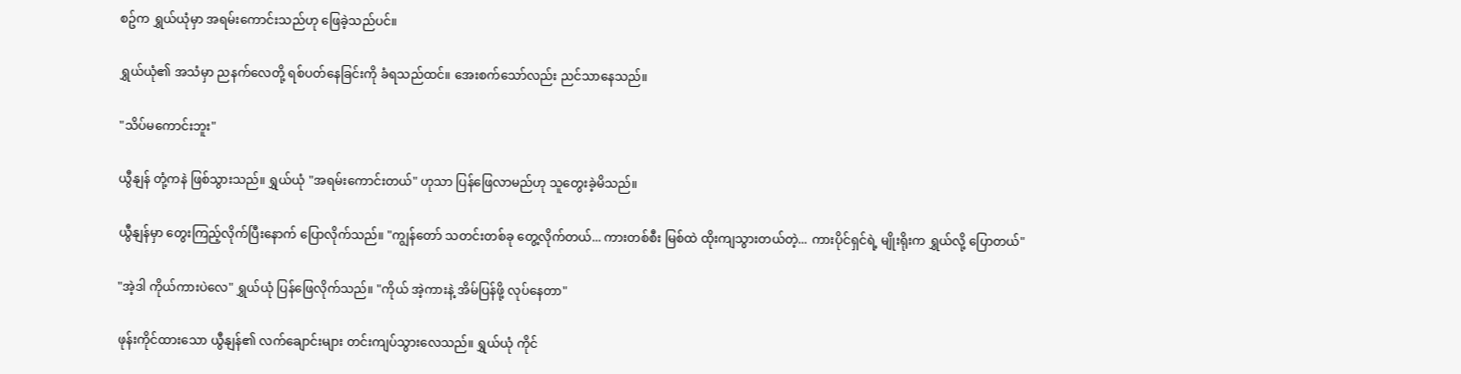စဥ်က ရွှယ်ယုံမှာ အရမ်းကောင်းသည်ဟု ဖြေခဲ့သည်ပင်။

ရွှယ်ယုံ၏ အသံမှာ ညနက်လေတို့ ရစ်ပတ်နေခြင်းကို ခံရသည်ထင်။ အေးစက်သော်လည်း ညင်သာနေသည်။

"သိပ်မကောင်းဘူး"

ယွီနျန် တုံ့ကနဲ ဖြစ်သွားသည်။ ရွှယ်ယုံ "အရမ်းကောင်းတယ်" ဟုသာ ပြန်ဖြေလာမည်ဟု သူတွေးခဲ့မိသည်။

ယွီနျန်မှာ တွေးကြည့်လိုက်ပြီးနောက် ပြောလိုက်သည်။ "ကျွန်တော် သတင်းတစ်ခု တွေ့လိုက်တယ်... ကားတစ်စီး မြစ်ထဲ ထိုးကျသွားတယ်တဲ့... ကားပိုင်ရှင်ရဲ့ မျိုးရိုးက ရွှယ်လို့ ပြောတယ်"

"အဲ့ဒါ ကိုယ်ကားပဲလေ" ရွှယ်ယုံ ပြန်ဖြေလိုက်သည်။ "ကိုယ် အဲ့ကားနဲ့ အိမ်ပြန်ဖို့ လုပ်နေတာ"

ဖုန်းကိုင်ထားသော ယွီနျန်၏ လက်ချောင်းများ တင်းကျပ်သွားလေသည်။ ရွှယ်ယုံ ကိုင်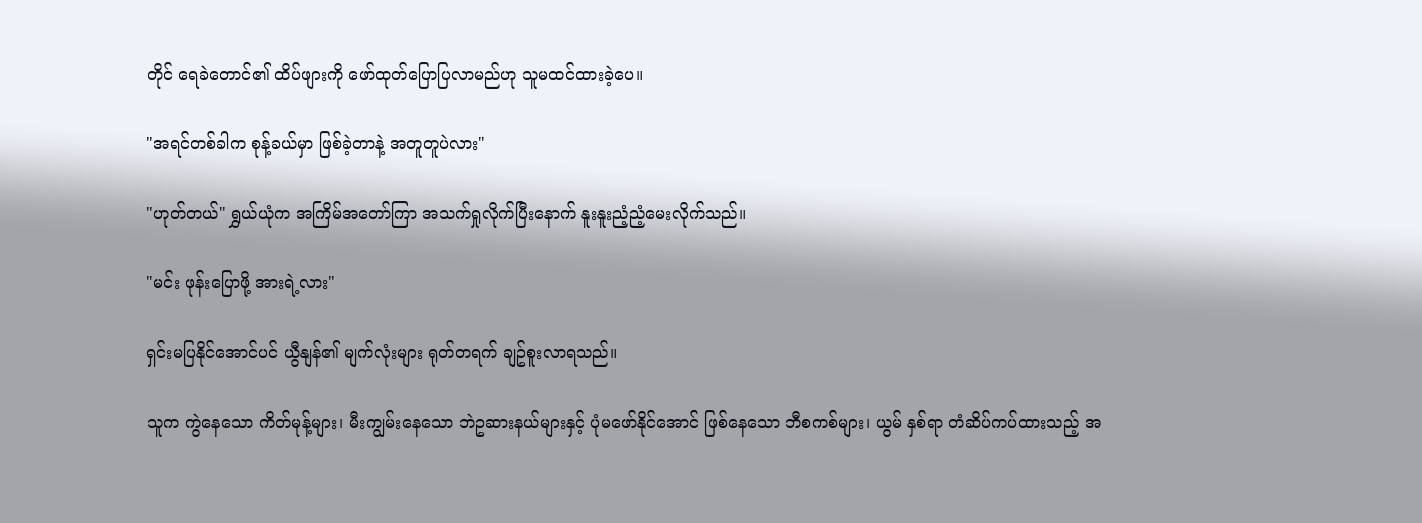တိုင် ရေခဲတောင်၏ ထိပ်ဖျားကို ဖော်ထုတ်ပြောပြလာမည်ဟု သူမထင်ထားခဲ့ပေ။

"အရင်တစ်ခါက စုန့်ခယ်မှာ ဖြစ်ခဲ့တာနဲ့ အတူတူပဲလား"

"ဟုတ်တယ်" ရွှယ်ယုံက အကြိမ်အတော်ကြာ အသက်ရှုလိုက်ပြီးနောက် နူးနူးညံ့ညံ့မေးလိုက်သည်။

"မင်း ဖုန်းပြောဖို့ အားရဲ့လား"

ရှင်းမပြနိုင်အောင်ပင် ယွီနျန်၏ မျက်လုံးများ ရုတ်တရက် ချဥ်စူးလာရသည်။

သူက ကွဲနေသော ကိတ်မုန့်များ၊ မီးကျွမ်းနေသော ဘဲဥဆားနယ်များနှင့် ပုံမဖော်နိုင်အောင် ဖြစ်နေသော ဘီစကစ်များ၊ ယွမ် နှစ်ရာ တံဆိပ်ကပ်ထားသည့် အ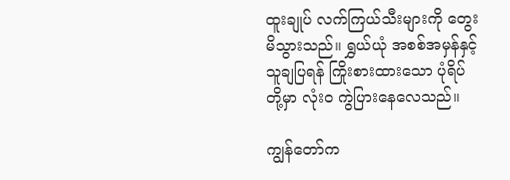ထူးချုပ် လက်ကြယ်သီးများကို တွေးမိသွားသည်။ ရွှယ်ယုံ အစစ်အမှန်နှင့် သူချပြရန် ကြိုးစားထားသော ပုံရိပ်တို့မှာ လုံးဝ ကွဲပြားနေလေသည်။

ကျွန်တော်က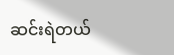ဆင်းရဲတယ်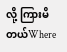လို့ ကြားမိတယ်Where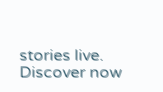stories live. Discover now